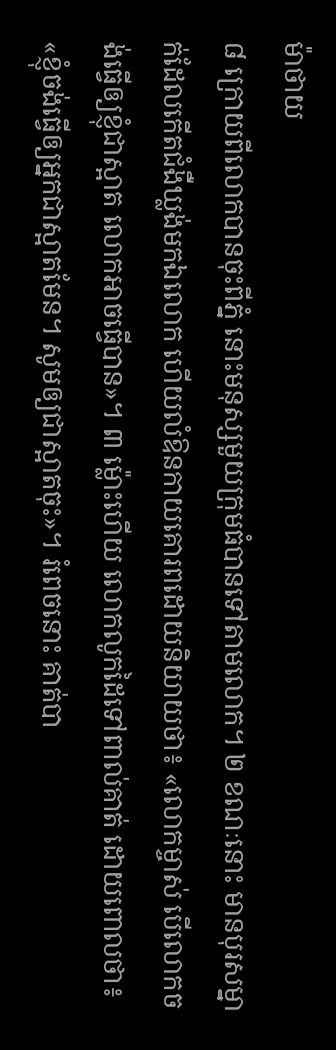ម៉ាថាយ
៨ ក្រោយពីលោកបានចុះពីភ្នំ នោះមនុស្សមួយក្រុមធំបានទៅតាមលោក។ ២ ខណៈនោះ មានបុរសម្នាក់ដែលកើតជំងឺឃ្លង់មកឯលោក ហើយលំឱនកាយគោរពដោយនិយាយថា៖ «លោកម្ចាស់ បើលោកចង់ធ្វើឲ្យខ្ញុំជាស្អាត លោកអាចធ្វើបាន»។ ៣ ម្ល៉ោះហើយ លោកលូកដៃទៅពាល់គាត់ ដោយពោលថា៖ «ខ្ញុំចង់ធ្វើឲ្យអ្នកជាស្អាតមែន។ សូមឲ្យជាស្អាតចុះ»។ រំពេចនោះ គាត់បា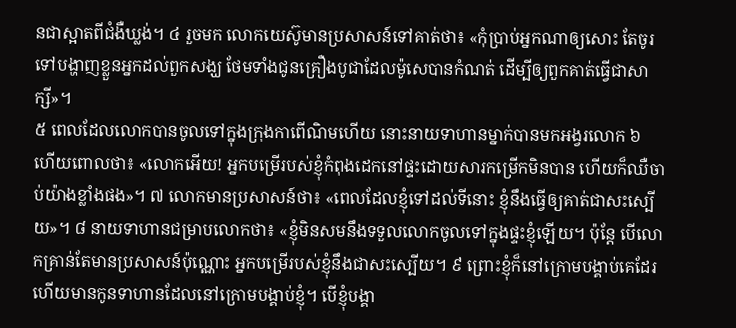នជាស្អាតពីជំងឺឃ្លង់។ ៤ រួចមក លោកយេស៊ូមានប្រសាសន៍ទៅគាត់ថា៖ «កុំប្រាប់អ្នកណាឲ្យសោះ តែចូរទៅបង្ហាញខ្លួនអ្នកដល់ពួកសង្ឃ ថែមទាំងជូនគ្រឿងបូជាដែលម៉ូសេបានកំណត់ ដើម្បីឲ្យពួកគាត់ធ្វើជាសាក្សី»។
៥ ពេលដែលលោកបានចូលទៅក្នុងក្រុងកាពើណិមហើយ នោះនាយទាហានម្នាក់បានមកអង្វរលោក ៦ ហើយពោលថា៖ «លោកអើយ! អ្នកបម្រើរបស់ខ្ញុំកំពុងដេកនៅផ្ទះដោយសារកម្រើកមិនបាន ហើយក៏ឈឺចាប់យ៉ាងខ្លាំងផង»។ ៧ លោកមានប្រសាសន៍ថា៖ «ពេលដែលខ្ញុំទៅដល់ទីនោះ ខ្ញុំនឹងធ្វើឲ្យគាត់ជាសះស្បើយ»។ ៨ នាយទាហានជម្រាបលោកថា៖ «ខ្ញុំមិនសមនឹងទទួលលោកចូលទៅក្នុងផ្ទះខ្ញុំឡើយ។ ប៉ុន្តែ បើលោកគ្រាន់តែមានប្រសាសន៍ប៉ុណ្ណោះ អ្នកបម្រើរបស់ខ្ញុំនឹងជាសះស្បើយ។ ៩ ព្រោះខ្ញុំក៏នៅក្រោមបង្គាប់គេដែរ ហើយមានកូនទាហានដែលនៅក្រោមបង្គាប់ខ្ញុំ។ បើខ្ញុំបង្គា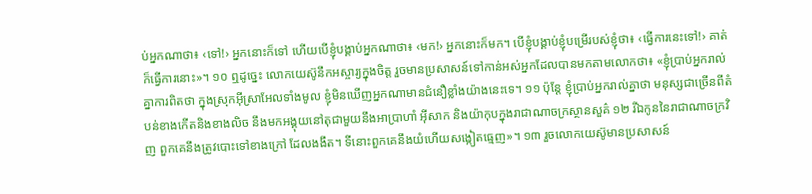ប់អ្នកណាថា៖ ‹ទៅ!› អ្នកនោះក៏ទៅ ហើយបើខ្ញុំបង្គាប់អ្នកណាថា៖ ‹មក!› អ្នកនោះក៏មក។ បើខ្ញុំបង្គាប់ខ្ញុំបម្រើរបស់ខ្ញុំថា៖ ‹ធ្វើការនេះទៅ!› គាត់ក៏ធ្វើការនោះ»។ ១០ ឮដូច្នេះ លោកយេស៊ូនឹកអស្ចារ្យក្នុងចិត្ត រួចមានប្រសាសន៍ទៅកាន់អស់អ្នកដែលបានមកតាមលោកថា៖ «ខ្ញុំប្រាប់អ្នករាល់គ្នាការពិតថា ក្នុងស្រុកអ៊ីស្រាអែលទាំងមូល ខ្ញុំមិនឃើញអ្នកណាមានជំនឿខ្លាំងយ៉ាងនេះទេ។ ១១ ប៉ុន្តែ ខ្ញុំប្រាប់អ្នករាល់គ្នាថា មនុស្សជាច្រើនពីតំបន់ខាងកើតនិងខាងលិច នឹងមកអង្គុយនៅតុជាមួយនឹងអាប្រាហាំ អ៊ីសាក និងយ៉ាកុបក្នុងរាជាណាចក្រស្ថានសួគ៌ ១២ រីឯកូននៃរាជាណាចក្រវិញ ពួកគេនឹងត្រូវបោះទៅខាងក្រៅ ដែលងងឹត។ ទីនោះពួកគេនឹងយំហើយសង្កៀតធ្មេញ»។ ១៣ រួចលោកយេស៊ូមានប្រសាសន៍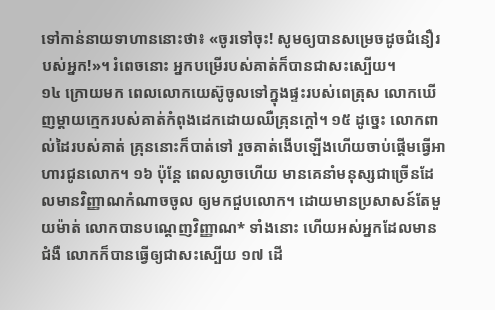ទៅកាន់នាយទាហាននោះថា៖ «ចូរទៅចុះ! សូមឲ្យបានសម្រេចដូចជំនឿរបស់អ្នក!»។ រំពេចនោះ អ្នកបម្រើរបស់គាត់ក៏បានជាសះស្បើយ។
១៤ ក្រោយមក ពេលលោកយេស៊ូចូលទៅក្នុងផ្ទះរបស់ពេត្រុស លោកឃើញម្ដាយក្មេករបស់គាត់កំពុងដេកដោយឈឺគ្រុនក្ដៅ។ ១៥ ដូច្នេះ លោកពាល់ដៃរបស់គាត់ គ្រុននោះក៏បាត់ទៅ រួចគាត់ងើបឡើងហើយចាប់ផ្ដើមធ្វើអាហារជូនលោក។ ១៦ ប៉ុន្តែ ពេលល្ងាចហើយ មានគេនាំមនុស្សជាច្រើនដែលមានវិញ្ញាណកំណាចចូល ឲ្យមកជួបលោក។ ដោយមានប្រសាសន៍តែមួយម៉ាត់ លោកបានបណ្ដេញវិញ្ញាណ* ទាំងនោះ ហើយអស់អ្នកដែលមានជំងឺ លោកក៏បានធ្វើឲ្យជាសះស្បើយ ១៧ ដើ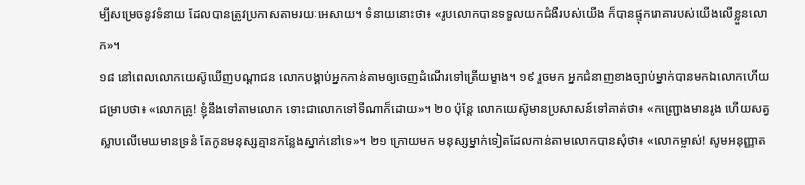ម្បីសម្រេចនូវទំនាយ ដែលបានត្រូវប្រកាសតាមរយៈអេសាយ។ ទំនាយនោះថា៖ «រូបលោកបានទទួលយកជំងឺរបស់យើង ក៏បានផ្ទុករោគារបស់យើងលើខ្លួនលោក»។
១៨ នៅពេលលោកយេស៊ូឃើញបណ្ដាជន លោកបង្គាប់អ្នកកាន់តាមឲ្យចេញដំណើរទៅត្រើយម្ខាង។ ១៩ រួចមក អ្នកជំនាញខាងច្បាប់ម្នាក់បានមកឯលោកហើយជម្រាបថា៖ «លោកគ្រូ! ខ្ញុំនឹងទៅតាមលោក ទោះជាលោកទៅទីណាក៏ដោយ»។ ២០ ប៉ុន្តែ លោកយេស៊ូមានប្រសាសន៍ទៅគាត់ថា៖ «កញ្ជ្រោងមានរូង ហើយសត្វស្លាបលើមេឃមានទ្រនំ តែកូនមនុស្សគ្មានកន្លែងស្នាក់នៅទេ»។ ២១ ក្រោយមក មនុស្សម្នាក់ទៀតដែលកាន់តាមលោកបានសុំថា៖ «លោកម្ចាស់! សូមអនុញ្ញាត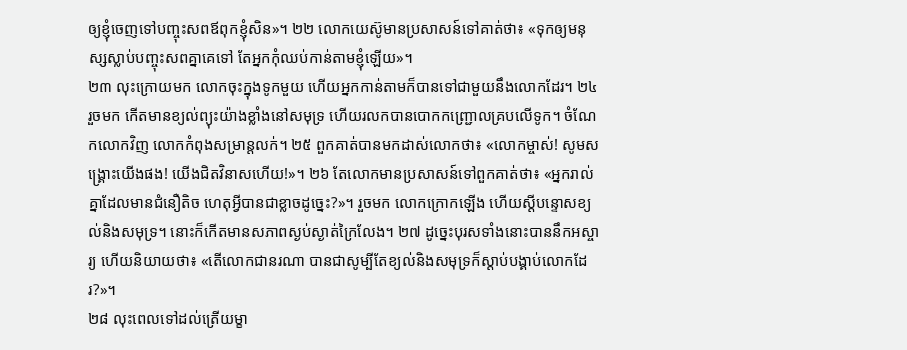ឲ្យខ្ញុំចេញទៅបញ្ចុះសពឪពុកខ្ញុំសិន»។ ២២ លោកយេស៊ូមានប្រសាសន៍ទៅគាត់ថា៖ «ទុកឲ្យមនុស្សស្លាប់បញ្ចុះសពគ្នាគេទៅ តែអ្នកកុំឈប់កាន់តាមខ្ញុំឡើយ»។
២៣ លុះក្រោយមក លោកចុះក្នុងទូកមួយ ហើយអ្នកកាន់តាមក៏បានទៅជាមួយនឹងលោកដែរ។ ២៤ រួចមក កើតមានខ្យល់ព្យុះយ៉ាងខ្លាំងនៅសមុទ្រ ហើយរលកបានបោកកញ្ជ្រោលគ្របលើទូក។ ចំណែកលោកវិញ លោកកំពុងសម្រាន្តលក់។ ២៥ ពួកគាត់បានមកដាស់លោកថា៖ «លោកម្ចាស់! សូមសង្គ្រោះយើងផង! យើងជិតវិនាសហើយ!»។ ២៦ តែលោកមានប្រសាសន៍ទៅពួកគាត់ថា៖ «អ្នករាល់គ្នាដែលមានជំនឿតិច ហេតុអ្វីបានជាខ្លាចដូច្នេះ?»។ រួចមក លោកក្រោកឡើង ហើយស្តីបន្ទោសខ្យល់និងសមុទ្រ។ នោះក៏កើតមានសភាពស្ងប់ស្ងាត់ក្រៃលែង។ ២៧ ដូច្នេះបុរសទាំងនោះបាននឹកអស្ចារ្យ ហើយនិយាយថា៖ «តើលោកជានរណា បានជាសូម្បីតែខ្យល់និងសមុទ្រក៏ស្ដាប់បង្គាប់លោកដែរ?»។
២៨ លុះពេលទៅដល់ត្រើយម្ខា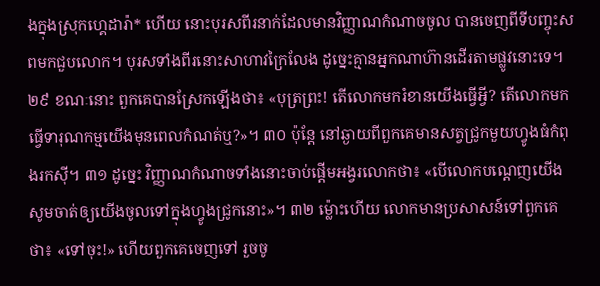ងក្នុងស្រុកហ្គេដារ៉ា* ហើយ នោះបុរសពីរនាក់ដែលមានវិញ្ញាណកំណាចចូល បានចេញពីទីបញ្ចុះសពមកជួបលោក។ បុរសទាំងពីរនោះសាហាវក្រៃលែង ដូច្នេះគ្មានអ្នកណាហ៊ានដើរតាមផ្លូវនោះទេ។ ២៩ ខណៈនោះ ពួកគេបានស្រែកឡើងថា៖ «បុត្រព្រះ! តើលោកមករំខានយើងធ្វើអ្វី? តើលោកមកធ្វើទារុណកម្មយើងមុនពេលកំណត់ឬ?»។ ៣០ ប៉ុន្តែ នៅឆ្ងាយពីពួកគេមានសត្វជ្រូកមួយហ្វូងធំកំពុងរកស៊ី។ ៣១ ដូច្នេះ វិញ្ញាណកំណាចទាំងនោះចាប់ផ្ដើមអង្វរលោកថា៖ «បើលោកបណ្ដេញយើង សូមចាត់ឲ្យយើងចូលទៅក្នុងហ្វូងជ្រូកនោះ»។ ៣២ ម្ល៉ោះហើយ លោកមានប្រសាសន៍ទៅពួកគេថា៖ «ទៅចុះ!» ហើយពួកគេចេញទៅ រួចចូ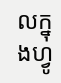លក្នុងហ្វូ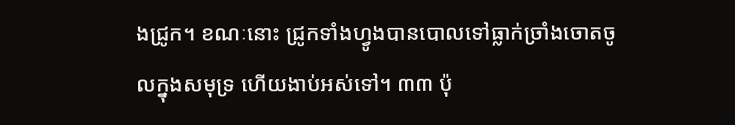ងជ្រូក។ ខណៈនោះ ជ្រូកទាំងហ្វូងបានបោលទៅធ្លាក់ច្រាំងចោតចូលក្នុងសមុទ្រ ហើយងាប់អស់ទៅ។ ៣៣ ប៉ុ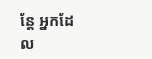ន្តែ អ្នកដែល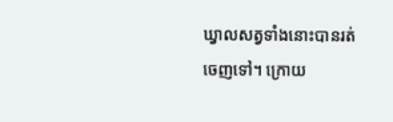ឃ្វាលសត្វទាំងនោះបានរត់ចេញទៅ។ ក្រោយ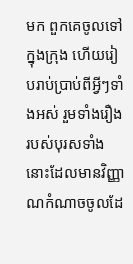មក ពួកគេចូលទៅក្នុងក្រុង ហើយរៀបរាប់ប្រាប់ពីអ្វីៗទាំងអស់ រួមទាំងរឿងរបស់បុរសទាំងនោះដែលមានវិញ្ញាណកំណាចចូលដែ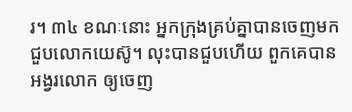រ។ ៣៤ ខណៈនោះ អ្នកក្រុងគ្រប់គ្នាបានចេញមកជួបលោកយេស៊ូ។ លុះបានជួបហើយ ពួកគេបានអង្វរលោក ឲ្យចេញ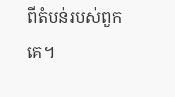ពីតំបន់របស់ពួកគេ។